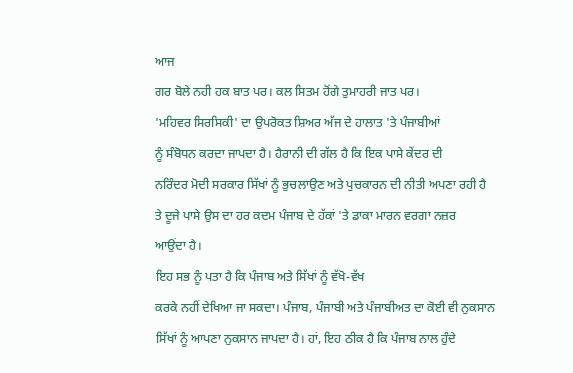ਆਜ
ਗਰ ਬੋਲੇ ਨਹੀ ਹਕ ਬਾਤ ਪਰ। ਕਲ ਸਿਤਮ ਹੋਂਗੇ ਤੁਮਾਹਰੀ ਜਾਤ ਪਰ।
'ਮਹਿਵਰ ਸਿਰਸਿਕੀ' ਦਾ ਉਪਰੋਕਤ ਸ਼ਿਅਰ ਅੱਜ ਦੇ ਹਾਲਾਤ 'ਤੇ ਪੰਜਾਬੀਆਂ
ਨੂੰ ਸੰਬੋਧਨ ਕਰਦਾ ਜਾਪਦਾ ਹੈ। ਹੈਰਾਨੀ ਦੀ ਗੱਲ ਹੈ ਕਿ ਇਕ ਪਾਸੇ ਕੇਂਦਰ ਦੀ
ਨਰਿੰਦਰ ਮੋਦੀ ਸਰਕਾਰ ਸਿੱਖਾਂ ਨੂੰ ਭੁਚਲਾਉਣ ਅਤੇ ਪੁਚਕਾਰਨ ਦੀ ਨੀਤੀ ਅਪਣਾ ਰਹੀ ਹੈ
ਤੇ ਦੂਜੇ ਪਾਸੇ ਉਸ ਦਾ ਹਰ ਕਦਮ ਪੰਜਾਬ ਦੇ ਹੱਕਾਂ 'ਤੇ ਡਾਕਾ ਮਾਰਨ ਵਰਗਾ ਨਜ਼ਰ
ਆਉਂਦਾ ਹੈ।
ਇਹ ਸਭ ਨੂੰ ਪਤਾ ਹੈ ਕਿ ਪੰਜਾਬ ਅਤੇ ਸਿੱਖਾਂ ਨੂੰ ਵੱਖੋ-ਵੱਖ
ਕਰਕੇ ਨਹੀਂ ਦੇਖਿਆ ਜਾ ਸਕਦਾ। ਪੰਜਾਬ, ਪੰਜਾਬੀ ਅਤੇ ਪੰਜਾਬੀਅਤ ਦਾ ਕੋਈ ਵੀ ਨੁਕਸਾਨ
ਸਿੱਖਾਂ ਨੂੰ ਆਪਣਾ ਨੁਕਸਾਨ ਜਾਪਦਾ ਹੈ। ਹਾਂ, ਇਹ ਠੀਕ ਹੈ ਕਿ ਪੰਜਾਬ ਨਾਲ ਹੁੰਦੇ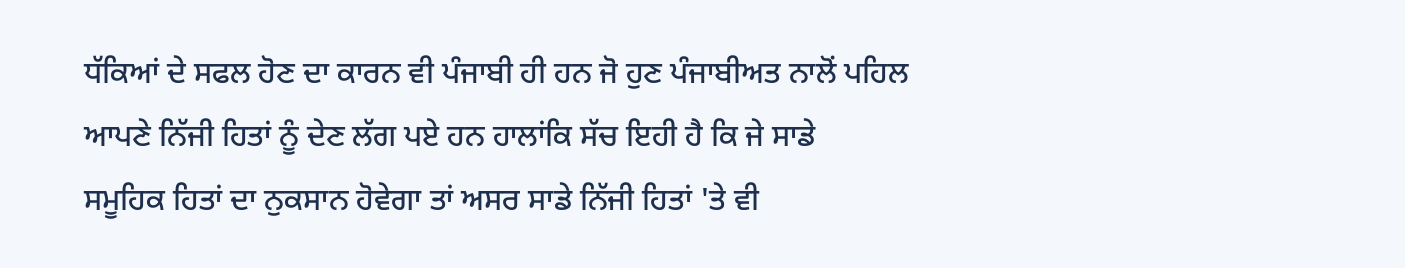ਧੱਕਿਆਂ ਦੇ ਸਫਲ ਹੋਣ ਦਾ ਕਾਰਨ ਵੀ ਪੰਜਾਬੀ ਹੀ ਹਨ ਜੋ ਹੁਣ ਪੰਜਾਬੀਅਤ ਨਾਲੋਂ ਪਹਿਲ
ਆਪਣੇ ਨਿੱਜੀ ਹਿਤਾਂ ਨੂੰ ਦੇਣ ਲੱਗ ਪਏ ਹਨ ਹਾਲਾਂਕਿ ਸੱਚ ਇਹੀ ਹੈ ਕਿ ਜੇ ਸਾਡੇ
ਸਮੂਹਿਕ ਹਿਤਾਂ ਦਾ ਨੁਕਸਾਨ ਹੋਵੇਗਾ ਤਾਂ ਅਸਰ ਸਾਡੇ ਨਿੱਜੀ ਹਿਤਾਂ 'ਤੇ ਵੀ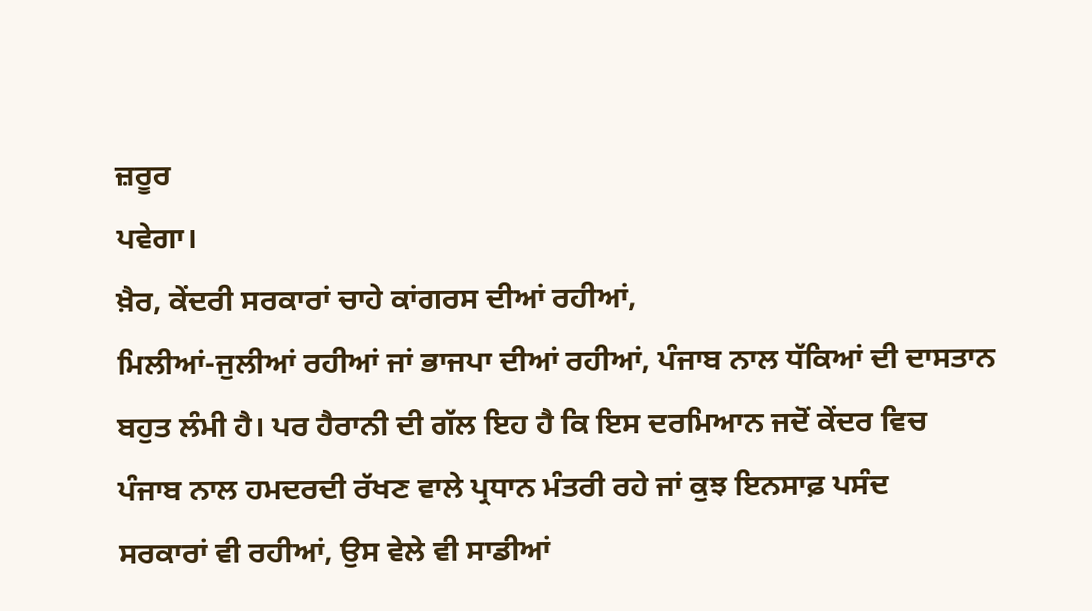ਜ਼ਰੂਰ
ਪਵੇਗਾ।
ਖ਼ੈਰ, ਕੇਂਦਰੀ ਸਰਕਾਰਾਂ ਚਾਹੇ ਕਾਂਗਰਸ ਦੀਆਂ ਰਹੀਆਂ,
ਮਿਲੀਆਂ-ਜੁਲੀਆਂ ਰਹੀਆਂ ਜਾਂ ਭਾਜਪਾ ਦੀਆਂ ਰਹੀਆਂ, ਪੰਜਾਬ ਨਾਲ ਧੱਕਿਆਂ ਦੀ ਦਾਸਤਾਨ
ਬਹੁਤ ਲੰਮੀ ਹੈ। ਪਰ ਹੈਰਾਨੀ ਦੀ ਗੱਲ ਇਹ ਹੈ ਕਿ ਇਸ ਦਰਮਿਆਨ ਜਦੋਂ ਕੇਂਦਰ ਵਿਚ
ਪੰਜਾਬ ਨਾਲ ਹਮਦਰਦੀ ਰੱਖਣ ਵਾਲੇ ਪ੍ਰਧਾਨ ਮੰਤਰੀ ਰਹੇ ਜਾਂ ਕੁਝ ਇਨਸਾਫ਼ ਪਸੰਦ
ਸਰਕਾਰਾਂ ਵੀ ਰਹੀਆਂ, ਉਸ ਵੇਲੇ ਵੀ ਸਾਡੀਆਂ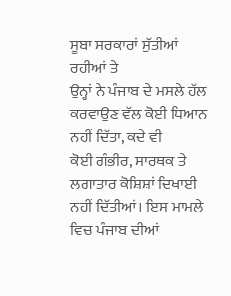ਸੂਬਾ ਸਰਕਾਰਾਂ ਸੁੱਤੀਆਂ ਰਹੀਆਂ ਤੇ
ਉਨ੍ਹਾਂ ਨੇ ਪੰਜਾਬ ਦੇ ਮਸਲੇ ਹੱਲ ਕਰਵਾਉਣ ਵੱਲ ਕੋਈ ਧਿਆਨ ਨਹੀਂ ਦਿੱਤਾ, ਕਦੇ ਵੀ
ਕੋਈ ਗੰਭੀਰ, ਸਾਰਥਕ ਤੇ ਲਗਾਤਾਰ ਕੋਸ਼ਿਸ਼ਾਂ ਦਿਖਾਈ ਨਹੀਂ ਦਿੱਤੀਆਂ। ਇਸ ਮਾਮਲੇ
ਵਿਚ ਪੰਜਾਬ ਦੀਆਂ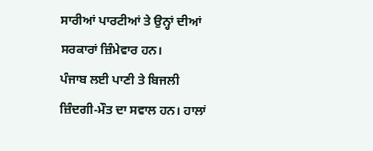ਸਾਰੀਆਂ ਪਾਰਟੀਆਂ ਤੇ ਉਨ੍ਹਾਂ ਦੀਆਂ ਸਰਕਾਰਾਂ ਜ਼ਿੰਮੇਵਾਰ ਹਨ।
ਪੰਜਾਬ ਲਈ ਪਾਣੀ ਤੇ ਬਿਜਲੀ ਜ਼ਿੰਦਗੀ-ਮੌਤ ਦਾ ਸਵਾਲ ਹਨ। ਹਾਲਾਂ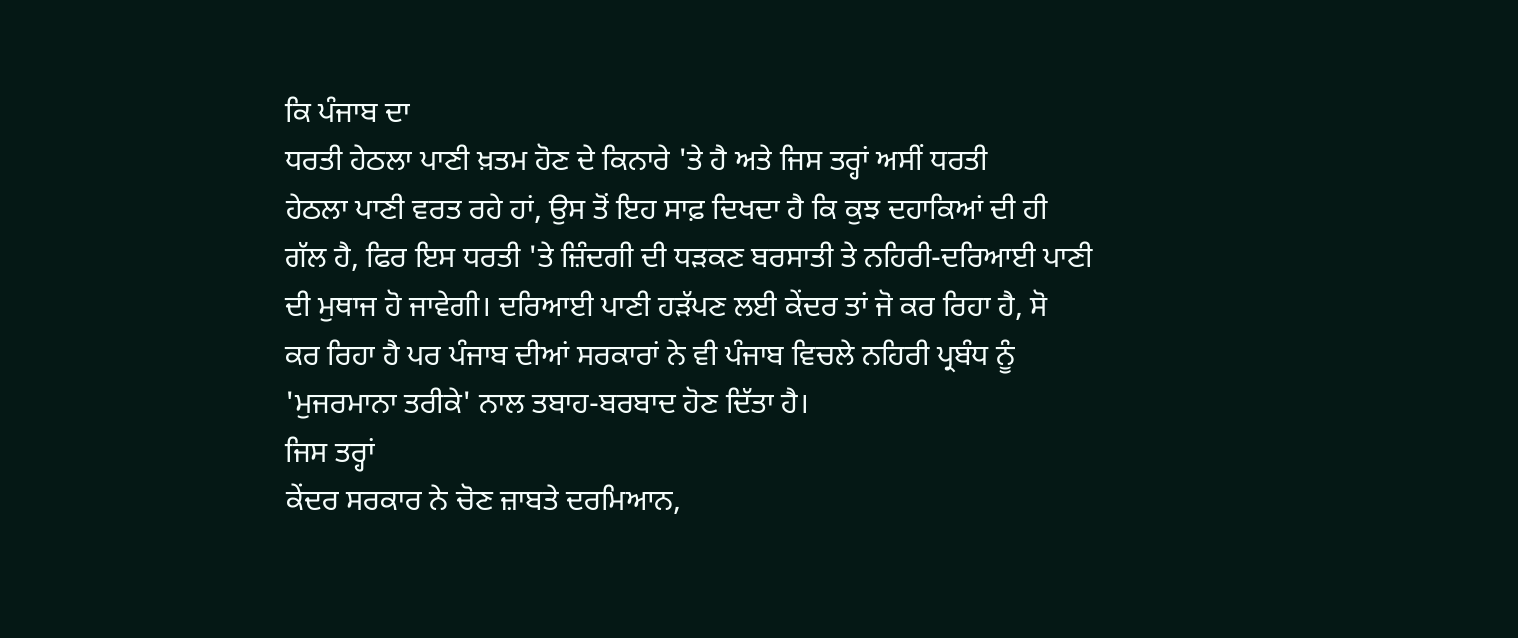ਕਿ ਪੰਜਾਬ ਦਾ
ਧਰਤੀ ਹੇਠਲਾ ਪਾਣੀ ਖ਼ਤਮ ਹੋਣ ਦੇ ਕਿਨਾਰੇ 'ਤੇ ਹੈ ਅਤੇ ਜਿਸ ਤਰ੍ਹਾਂ ਅਸੀਂ ਧਰਤੀ
ਹੇਠਲਾ ਪਾਣੀ ਵਰਤ ਰਹੇ ਹਾਂ, ਉਸ ਤੋਂ ਇਹ ਸਾਫ਼ ਦਿਖਦਾ ਹੈ ਕਿ ਕੁਝ ਦਹਾਕਿਆਂ ਦੀ ਹੀ
ਗੱਲ ਹੈ, ਫਿਰ ਇਸ ਧਰਤੀ 'ਤੇ ਜ਼ਿੰਦਗੀ ਦੀ ਧੜਕਣ ਬਰਸਾਤੀ ਤੇ ਨਹਿਰੀ-ਦਰਿਆਈ ਪਾਣੀ
ਦੀ ਮੁਥਾਜ ਹੋ ਜਾਵੇਗੀ। ਦਰਿਆਈ ਪਾਣੀ ਹੜੱਪਣ ਲਈ ਕੇਂਦਰ ਤਾਂ ਜੋ ਕਰ ਰਿਹਾ ਹੈ, ਸੋ
ਕਰ ਰਿਹਾ ਹੈ ਪਰ ਪੰਜਾਬ ਦੀਆਂ ਸਰਕਾਰਾਂ ਨੇ ਵੀ ਪੰਜਾਬ ਵਿਚਲੇ ਨਹਿਰੀ ਪ੍ਰਬੰਧ ਨੂੰ
'ਮੁਜਰਮਾਨਾ ਤਰੀਕੇ' ਨਾਲ ਤਬਾਹ-ਬਰਬਾਦ ਹੋਣ ਦਿੱਤਾ ਹੈ।
ਜਿਸ ਤਰ੍ਹਾਂ
ਕੇਂਦਰ ਸਰਕਾਰ ਨੇ ਚੋਣ ਜ਼ਾਬਤੇ ਦਰਮਿਆਨ,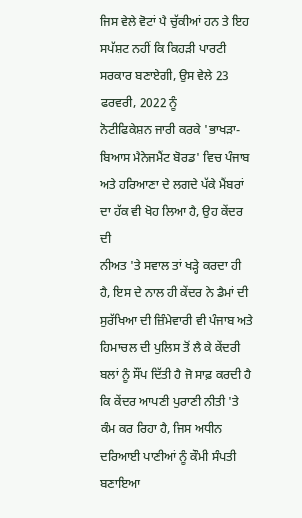ਜਿਸ ਵੇਲੇ ਵੋਟਾਂ ਪੈ ਚੁੱਕੀਆਂ ਹਨ ਤੇ ਇਹ
ਸਪੱਸ਼ਟ ਨਹੀਂ ਕਿ ਕਿਹੜੀ ਪਾਰਟੀ ਸਰਕਾਰ ਬਣਾਏਗੀ, ਉਸ ਵੇਲੇ 23 ਫਰਵਰੀ, 2022 ਨੂੰ
ਨੋਟੀਫਿਕੇਸ਼ਨ ਜਾਰੀ ਕਰਕੇ 'ਭਾਖੜਾ-ਬਿਆਸ ਮੈਨੇਜਮੈਂਟ ਬੋਰਡ' ਵਿਚ ਪੰਜਾਬ
ਅਤੇ ਹਰਿਆਣਾ ਦੇ ਲਗਦੇ ਪੱਕੇ ਮੈਂਬਰਾਂ ਦਾ ਹੱਕ ਵੀ ਖੋਹ ਲਿਆ ਹੈ, ਉਹ ਕੇਂਦਰ ਦੀ
ਨੀਅਤ 'ਤੇ ਸਵਾਲ ਤਾਂ ਖੜ੍ਹੇ ਕਰਦਾ ਹੀ ਹੈ, ਇਸ ਦੇ ਨਾਲ ਹੀ ਕੇਂਦਰ ਨੇ ਡੈਮਾਂ ਦੀ
ਸੁਰੱਖਿਆ ਦੀ ਜ਼ਿੰਮੇਵਾਰੀ ਵੀ ਪੰਜਾਬ ਅਤੇ ਹਿਮਾਚਲ ਦੀ ਪੁਲਿਸ ਤੋਂ ਲੈ ਕੇ ਕੇਂਦਰੀ
ਬਲਾਂ ਨੂੰ ਸੌਂਪ ਦਿੱਤੀ ਹੈ ਜੋ ਸਾਫ਼ ਕਰਦੀ ਹੈ ਕਿ ਕੇਂਦਰ ਆਪਣੀ ਪੁਰਾਣੀ ਨੀਤੀ 'ਤੇ
ਕੰਮ ਕਰ ਰਿਹਾ ਹੈ, ਜਿਸ ਅਧੀਨ ਦਰਿਆਈ ਪਾਣੀਆਂ ਨੂੰ ਕੌਮੀ ਸੰਪਤੀ ਬਣਾਇਆ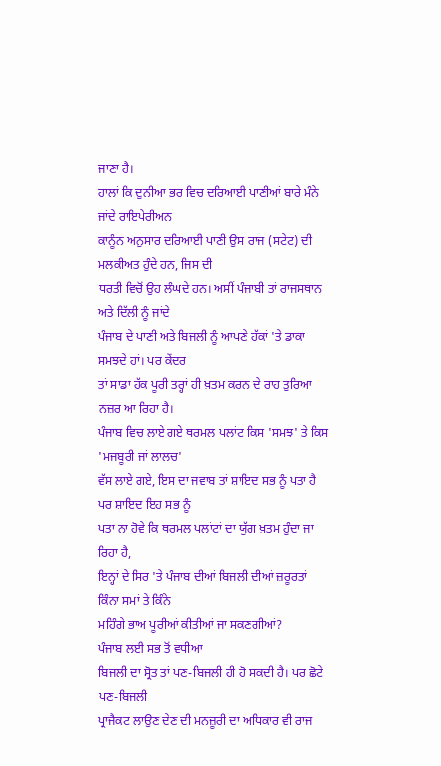ਜਾਣਾ ਹੈ।
ਹਾਲਾਂ ਕਿ ਦੁਨੀਆ ਭਰ ਵਿਚ ਦਰਿਆਈ ਪਾਣੀਆਂ ਬਾਰੇ ਮੰਨੇ ਜਾਂਦੇ ਰਾਇਪੇਰੀਅਨ
ਕਾਨੂੰਨ ਅਨੁਸਾਰ ਦਰਿਆਈ ਪਾਣੀ ਉਸ ਰਾਜ (ਸਟੇਟ) ਦੀ ਮਲਕੀਅਤ ਹੁੰਦੇ ਹਨ, ਜਿਸ ਦੀ
ਧਰਤੀ ਵਿਚੋਂ ਉਹ ਲੰਘਦੇ ਹਨ। ਅਸੀਂ ਪੰਜਾਬੀ ਤਾਂ ਰਾਜਸਥਾਨ ਅਤੇ ਦਿੱਲੀ ਨੂੰ ਜਾਂਦੇ
ਪੰਜਾਬ ਦੇ ਪਾਣੀ ਅਤੇ ਬਿਜਲੀ ਨੂੰ ਆਪਣੇ ਹੱਕਾਂ 'ਤੇ ਡਾਕਾ ਸਮਝਦੇ ਹਾਂ। ਪਰ ਕੇਂਦਰ
ਤਾਂ ਸਾਡਾ ਹੱਕ ਪੂਰੀ ਤਰ੍ਹਾਂ ਹੀ ਖ਼ਤਮ ਕਰਨ ਦੇ ਰਾਹ ਤੁਰਿਆ ਨਜ਼ਰ ਆ ਰਿਹਾ ਹੈ।
ਪੰਜਾਬ ਵਿਚ ਲਾਏ ਗਏ ਥਰਮਲ ਪਲਾਂਟ ਕਿਸ 'ਸਮਝ' ਤੇ ਕਿਸ 'ਮਜਬੂਰੀ ਜਾਂ ਲਾਲਚ'
ਵੱਸ ਲਾਏ ਗਏ, ਇਸ ਦਾ ਜਵਾਬ ਤਾਂ ਸ਼ਾਇਦ ਸਭ ਨੂੰ ਪਤਾ ਹੈ ਪਰ ਸ਼ਾਇਦ ਇਹ ਸਭ ਨੂੰ
ਪਤਾ ਨਾ ਹੋਵੇ ਕਿ ਥਰਮਲ ਪਲਾਂਟਾਂ ਦਾ ਯੁੱਗ ਖ਼ਤਮ ਹੁੰਦਾ ਜਾ ਰਿਹਾ ਹੈ,
ਇਨ੍ਹਾਂ ਦੇ ਸਿਰ 'ਤੇ ਪੰਜਾਬ ਦੀਆਂ ਬਿਜਲੀ ਦੀਆਂ ਜ਼ਰੂਰਤਾਂ ਕਿੰਨਾ ਸਮਾਂ ਤੇ ਕਿੰਨੇ
ਮਹਿੰਗੇ ਭਾਅ ਪੂਰੀਆਂ ਕੀਤੀਆਂ ਜਾ ਸਕਣਗੀਆਂ?
ਪੰਜਾਬ ਲਈ ਸਭ ਤੋਂ ਵਧੀਆ
ਬਿਜਲੀ ਦਾ ਸ੍ਰੋਤ ਤਾਂ ਪਣ-ਬਿਜਲੀ ਹੀ ਹੋ ਸਕਦੀ ਹੈ। ਪਰ ਛੋਟੇ ਪਣ-ਬਿਜਲੀ
ਪ੍ਰਾਜੈਕਟ ਲਾਉਣ ਦੇਣ ਦੀ ਮਨਜ਼ੂਰੀ ਦਾ ਅਧਿਕਾਰ ਵੀ ਰਾਜ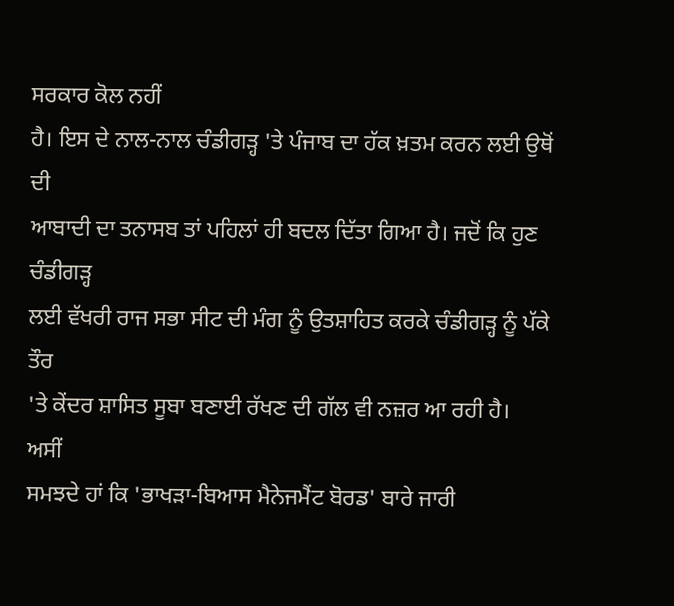ਸਰਕਾਰ ਕੋਲ ਨਹੀਂ
ਹੈ। ਇਸ ਦੇ ਨਾਲ-ਨਾਲ ਚੰਡੀਗੜ੍ਹ 'ਤੇ ਪੰਜਾਬ ਦਾ ਹੱਕ ਖ਼ਤਮ ਕਰਨ ਲਈ ਉਥੋਂ ਦੀ
ਆਬਾਦੀ ਦਾ ਤਨਾਸਬ ਤਾਂ ਪਹਿਲਾਂ ਹੀ ਬਦਲ ਦਿੱਤਾ ਗਿਆ ਹੈ। ਜਦੋਂ ਕਿ ਹੁਣ ਚੰਡੀਗੜ੍ਹ
ਲਈ ਵੱਖਰੀ ਰਾਜ ਸਭਾ ਸੀਟ ਦੀ ਮੰਗ ਨੂੰ ਉਤਸ਼ਾਹਿਤ ਕਰਕੇ ਚੰਡੀਗੜ੍ਹ ਨੂੰ ਪੱਕੇ ਤੌਰ
'ਤੇ ਕੇਂਦਰ ਸ਼ਾਸਿਤ ਸੂਬਾ ਬਣਾਈ ਰੱਖਣ ਦੀ ਗੱਲ ਵੀ ਨਜ਼ਰ ਆ ਰਹੀ ਹੈ।
ਅਸੀਂ
ਸਮਝਦੇ ਹਾਂ ਕਿ 'ਭਾਖੜਾ-ਬਿਆਸ ਮੈਨੇਜਮੈਂਟ ਬੋਰਡ' ਬਾਰੇ ਜਾਰੀ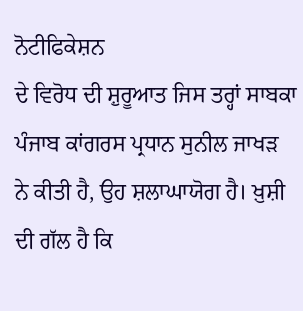ਨੋਟੀਫਿਕੇਸ਼ਨ
ਦੇ ਵਿਰੋਧ ਦੀ ਸ਼ੁਰੂਆਤ ਜਿਸ ਤਰ੍ਹਾਂ ਸਾਬਕਾ ਪੰਜਾਬ ਕਾਂਗਰਸ ਪ੍ਰਧਾਨ ਸੁਨੀਲ ਜਾਖੜ
ਨੇ ਕੀਤੀ ਹੈ, ਉਹ ਸ਼ਲਾਘਾਯੋਗ ਹੈ। ਖ਼ੁਸ਼ੀ ਦੀ ਗੱਲ ਹੈ ਕਿ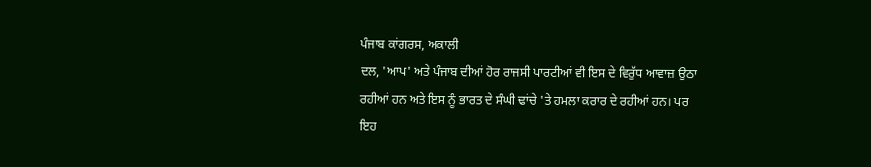ਪੰਜਾਬ ਕਾਂਗਰਸ, ਅਕਾਲੀ
ਦਲ, 'ਆਪ' ਅਤੇ ਪੰਜਾਬ ਦੀਆਂ ਹੋਰ ਰਾਜਸੀ ਪਾਰਟੀਆਂ ਵੀ ਇਸ ਦੇ ਵਿਰੁੱਧ ਆਵਾਜ਼ ਉਠਾ
ਰਹੀਆਂ ਹਨ ਅਤੇ ਇਸ ਨੂੰ ਭਾਰਤ ਦੇ ਸੰਘੀ ਢਾਂਚੇ 'ਤੇ ਹਮਲਾ ਕਰਾਰ ਦੇ ਰਹੀਆਂ ਹਨ। ਪਰ
ਇਹ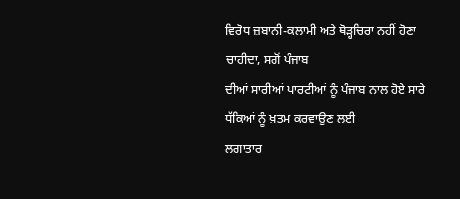ਵਿਰੋਧ ਜ਼ਬਾਨੀ-ਕਲਾਮੀ ਅਤੇ ਥੋੜ੍ਹਚਿਰਾ ਨਹੀਂ ਹੋਣਾ ਚਾਹੀਦਾ, ਸਗੋਂ ਪੰਜਾਬ
ਦੀਆਂ ਸਾਰੀਆਂ ਪਾਰਟੀਆਂ ਨੂੰ ਪੰਜਾਬ ਨਾਲ ਹੋਏ ਸਾਰੇ ਧੱਕਿਆਂ ਨੂੰ ਖ਼ਤਮ ਕਰਵਾਉਣ ਲਈ
ਲਗਾਤਾਰ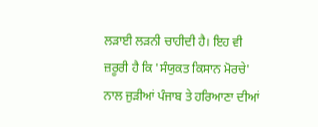ਲੜਾਈ ਲੜਨੀ ਚਾਹੀਦੀ ਹੈ। ਇਹ ਵੀ ਜ਼ਰੂਰੀ ਹੈ ਕਿ 'ਸੰਯੁਕਤ ਕਿਸਾਨ ਮੋਰਚੇ'
ਨਾਲ ਜੁੜੀਆਂ ਪੰਜਾਬ ਤੇ ਹਰਿਆਣਾ ਦੀਆਂ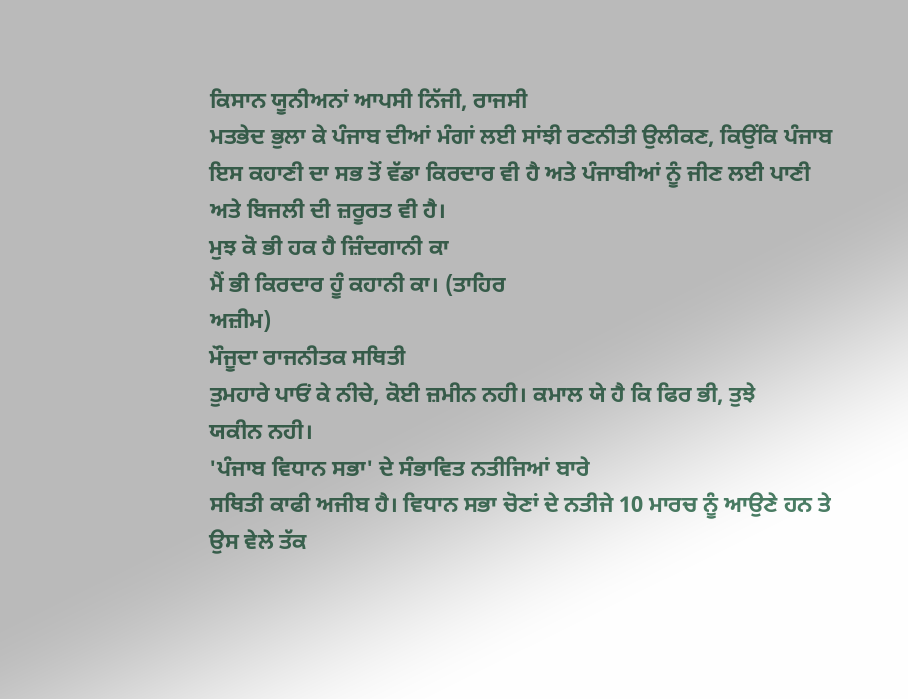ਕਿਸਾਨ ਯੂਨੀਅਨਾਂ ਆਪਸੀ ਨਿੱਜੀ, ਰਾਜਸੀ
ਮਤਭੇਦ ਭੁਲਾ ਕੇ ਪੰਜਾਬ ਦੀਆਂ ਮੰਗਾਂ ਲਈ ਸਾਂਝੀ ਰਣਨੀਤੀ ਉਲੀਕਣ, ਕਿਉਂਕਿ ਪੰਜਾਬ
ਇਸ ਕਹਾਣੀ ਦਾ ਸਭ ਤੋਂ ਵੱਡਾ ਕਿਰਦਾਰ ਵੀ ਹੈ ਅਤੇ ਪੰਜਾਬੀਆਂ ਨੂੰ ਜੀਣ ਲਈ ਪਾਣੀ
ਅਤੇ ਬਿਜਲੀ ਦੀ ਜ਼ਰੂਰਤ ਵੀ ਹੈ।
ਮੁਝ ਕੋ ਭੀ ਹਕ ਹੈ ਜ਼ਿੰਦਗਾਨੀ ਕਾ
ਮੈਂ ਭੀ ਕਿਰਦਾਰ ਹੂੰ ਕਹਾਨੀ ਕਾ। (ਤਾਹਿਰ
ਅਜ਼ੀਮ)
ਮੌਜੂਦਾ ਰਾਜਨੀਤਕ ਸਥਿਤੀ
ਤੁਮਹਾਰੇ ਪਾਓਂ ਕੇ ਨੀਚੇ, ਕੋਈ ਜ਼ਮੀਨ ਨਹੀ। ਕਮਾਲ ਯੇ ਹੈ ਕਿ ਫਿਰ ਭੀ, ਤੁਝੇ
ਯਕੀਨ ਨਹੀ।
'ਪੰਜਾਬ ਵਿਧਾਨ ਸਭਾ' ਦੇ ਸੰਭਾਵਿਤ ਨਤੀਜਿਆਂ ਬਾਰੇ
ਸਥਿਤੀ ਕਾਫੀ ਅਜੀਬ ਹੈ। ਵਿਧਾਨ ਸਭਾ ਚੋਣਾਂ ਦੇ ਨਤੀਜੇ 10 ਮਾਰਚ ਨੂੰ ਆਉਣੇ ਹਨ ਤੇ
ਉਸ ਵੇਲੇ ਤੱਕ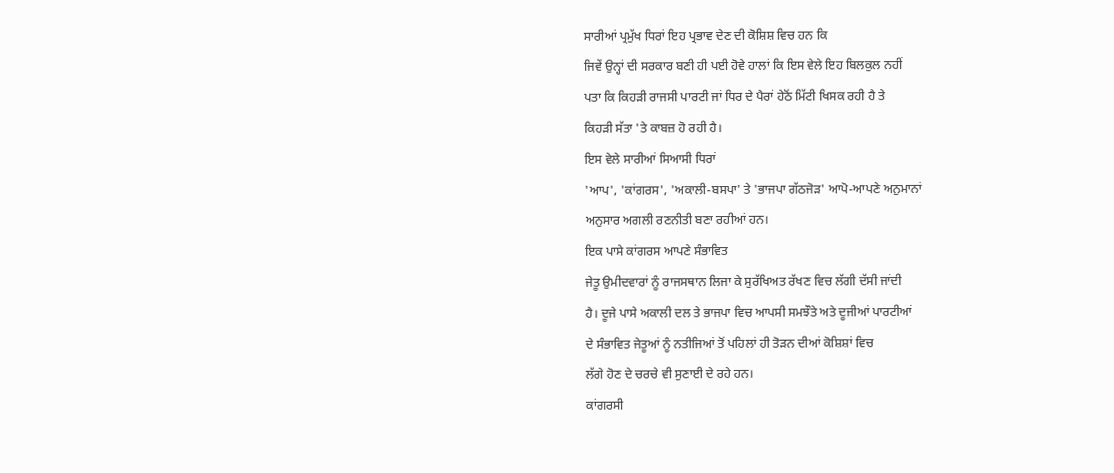ਸਾਰੀਆਂ ਪ੍ਰਮੁੱਖ ਧਿਰਾਂ ਇਹ ਪ੍ਰਭਾਵ ਦੇਣ ਦੀ ਕੋਸ਼ਿਸ਼ ਵਿਚ ਹਨ ਕਿ
ਜਿਵੇਂ ਉਨ੍ਹਾਂ ਦੀ ਸਰਕਾਰ ਬਣੀ ਹੀ ਪਈ ਹੋਵੇ ਹਾਲਾਂ ਕਿ ਇਸ ਵੇਲੇ ਇਹ ਬਿਲਕੁਲ ਨਹੀਂ
ਪਤਾ ਕਿ ਕਿਹੜੀ ਰਾਜਸੀ ਪਾਰਟੀ ਜਾਂ ਧਿਰ ਦੇ ਪੈਰਾਂ ਹੇਠੋਂ ਮਿੱਟੀ ਖਿਸਕ ਰਹੀ ਹੈ ਤੇ
ਕਿਹੜੀ ਸੱਤਾ 'ਤੇ ਕਾਬਜ਼ ਹੋ ਰਹੀ ਹੈ।
ਇਸ ਵੇਲੇ ਸਾਰੀਆਂ ਸਿਆਸੀ ਧਿਰਾਂ
'ਆਪ', 'ਕਾਂਗਰਸ', 'ਅਕਾਲੀ-ਬਸਪਾ' ਤੇ 'ਭਾਜਪਾ ਗੱਠਜੋੜ' ਆਪੋ-ਆਪਣੇ ਅਨੁਮਾਨਾਂ
ਅਨੁਸਾਰ ਅਗਲੀ ਰਣਨੀਤੀ ਬਣਾ ਰਹੀਆਂ ਹਨ।
ਇਕ ਪਾਸੇ ਕਾਂਗਰਸ ਆਪਣੇ ਸੰਭਾਵਿਤ
ਜੇਤੂ ਉਮੀਦਵਾਰਾਂ ਨੂੰ ਰਾਜਸਥਾਨ ਲਿਜਾ ਕੇ ਸੁਰੱਖਿਅਤ ਰੱਖਣ ਵਿਚ ਲੱਗੀ ਦੱਸੀ ਜਾਂਦੀ
ਹੈ। ਦੂਜੇ ਪਾਸੇ ਅਕਾਲੀ ਦਲ ਤੇ ਭਾਜਪਾ ਵਿਚ ਆਪਸੀ ਸਮਝੌਤੇ ਅਤੇ ਦੂਜੀਆਂ ਪਾਰਟੀਆਂ
ਦੇ ਸੰਭਾਵਿਤ ਜੇਤੂਆਂ ਨੂੰ ਨਤੀਜਿਆਂ ਤੋਂ ਪਹਿਲਾਂ ਹੀ ਤੋੜਨ ਦੀਆਂ ਕੋਸ਼ਿਸ਼ਾਂ ਵਿਚ
ਲੱਗੇ ਹੋਣ ਦੇ ਚਰਚੇ ਵੀ ਸੁਣਾਈ ਦੇ ਰਹੇ ਹਨ।
ਕਾਂਗਰਸੀ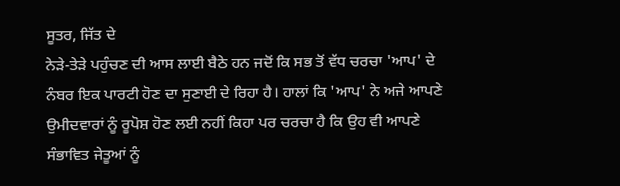ਸੂਤਰ, ਜਿੱਤ ਦੇ
ਨੇੜੇ-ਤੇੜੇ ਪਹੁੰਚਣ ਦੀ ਆਸ ਲਾਈ ਬੈਠੇ ਹਨ ਜਦੋਂ ਕਿ ਸਭ ਤੋਂ ਵੱਧ ਚਰਚਾ 'ਆਪ' ਦੇ
ਨੰਬਰ ਇਕ ਪਾਰਟੀ ਹੋਣ ਦਾ ਸੁਣਾਈ ਦੇ ਰਿਹਾ ਹੈ। ਹਾਲਾਂ ਕਿ 'ਆਪ' ਨੇ ਅਜੇ ਆਪਣੇ
ਉਮੀਦਵਾਰਾਂ ਨੂੰ ਰੂਪੋਸ਼ ਹੋਣ ਲਈ ਨਹੀਂ ਕਿਹਾ ਪਰ ਚਰਚਾ ਹੈ ਕਿ ਉਹ ਵੀ ਆਪਣੇ
ਸੰਭਾਵਿਤ ਜੇਤੂਆਂ ਨੂੰ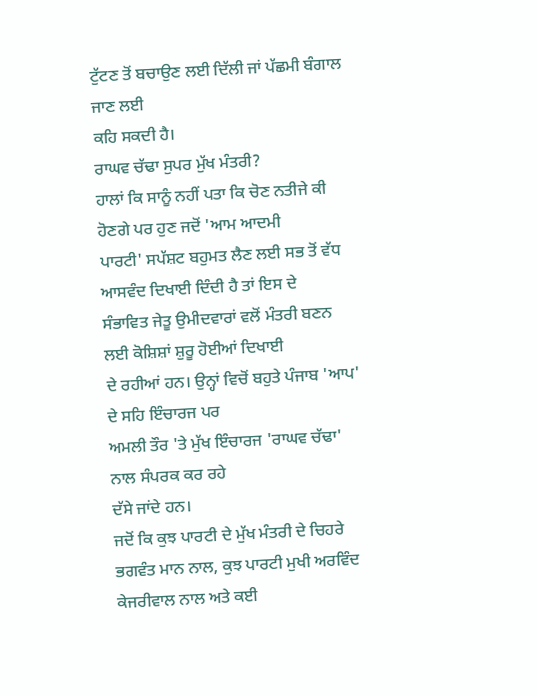ਟੁੱਟਣ ਤੋਂ ਬਚਾਉਣ ਲਈ ਦਿੱਲੀ ਜਾਂ ਪੱਛਮੀ ਬੰਗਾਲ ਜਾਣ ਲਈ
ਕਹਿ ਸਕਦੀ ਹੈ।
ਰਾਘਵ ਚੱਢਾ ਸੁਪਰ ਮੁੱਖ ਮੰਤਰੀ?
ਹਾਲਾਂ ਕਿ ਸਾਨੂੰ ਨਹੀਂ ਪਤਾ ਕਿ ਚੋਣ ਨਤੀਜੇ ਕੀ ਹੋਣਗੇ ਪਰ ਹੁਣ ਜਦੋਂ 'ਆਮ ਆਦਮੀ
ਪਾਰਟੀ' ਸਪੱਸ਼ਟ ਬਹੁਮਤ ਲੈਣ ਲਈ ਸਭ ਤੋਂ ਵੱਧ ਆਸਵੰਦ ਦਿਖਾਈ ਦਿੰਦੀ ਹੈ ਤਾਂ ਇਸ ਦੇ
ਸੰਭਾਵਿਤ ਜੇਤੂ ਉਮੀਦਵਾਰਾਂ ਵਲੋਂ ਮੰਤਰੀ ਬਣਨ ਲਈ ਕੋਸ਼ਿਸ਼ਾਂ ਸ਼ੁਰੂ ਹੋਈਆਂ ਦਿਖਾਈ
ਦੇ ਰਹੀਆਂ ਹਨ। ਉਨ੍ਹਾਂ ਵਿਚੋਂ ਬਹੁਤੇ ਪੰਜਾਬ 'ਆਪ' ਦੇ ਸਹਿ ਇੰਚਾਰਜ ਪਰ
ਅਮਲੀ ਤੌਰ 'ਤੇ ਮੁੱਖ ਇੰਚਾਰਜ 'ਰਾਘਵ ਚੱਢਾ' ਨਾਲ ਸੰਪਰਕ ਕਰ ਰਹੇ
ਦੱਸੇ ਜਾਂਦੇ ਹਨ।
ਜਦੋਂ ਕਿ ਕੁਝ ਪਾਰਟੀ ਦੇ ਮੁੱਖ ਮੰਤਰੀ ਦੇ ਚਿਹਰੇ
ਭਗਵੰਤ ਮਾਨ ਨਾਲ, ਕੁਝ ਪਾਰਟੀ ਮੁਖੀ ਅਰਵਿੰਦ ਕੇਜਰੀਵਾਲ ਨਾਲ ਅਤੇ ਕਈ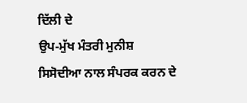ਦਿੱਲੀ ਦੇ
ਉਪ-ਮੁੱਖ ਮੰਤਰੀ ਮੁਨੀਸ਼ ਸਿਸੋਦੀਆ ਨਾਲ ਸੰਪਰਕ ਕਰਨ ਦੇ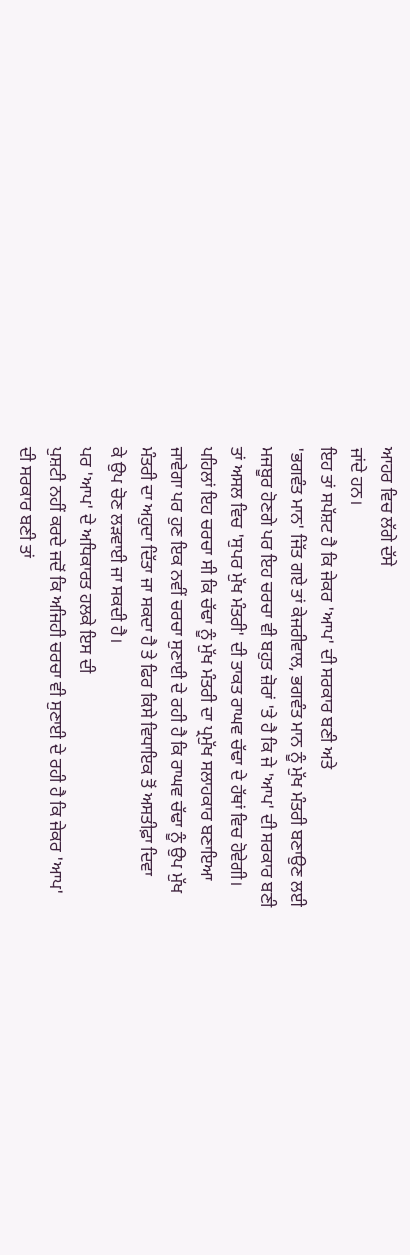ਆਹਰ ਵਿਚ ਲੱਗੇ ਦੱਸੇ
ਜਾਂਦੇ ਹਨ।
ਇਹ ਤਾਂ ਸਪੱਸ਼ਟ ਹੈ ਕਿ ਜੇਕਰ 'ਆਪ' ਦੀ ਸਰਕਾਰ ਬਣੀ ਅਤੇ
'ਭਗਵੰਤ ਮਾਨ' ਜਿੱਤ ਗਏ ਤਾਂ ਕੇਜਰੀਵਾਲ, ਭਗਵੰਤ ਮਾਨ ਨੂੰ ਮੁੱਖ ਮੰਤਰੀ ਬਣਾਉਣ ਲਈ
ਮਜਬੂਰ ਹੋਣਗੇ ਪਰ ਇਹ ਚਰਚਾ ਵੀ ਬਹੁਤ ਜ਼ੋਰਾਂ 'ਤੇ ਹੈ ਕਿ ਜੇ 'ਆਪ' ਦੀ ਸਰਕਾਰ ਬਣੀ
ਤਾਂ ਅਸਲ ਵਿਚ 'ਸੁਪਰ ਮੁੱਖ ਮੰਤਰੀ' ਦੀ ਤਾਕਤ ਰਾਘਵ ਚੱਢਾ ਦੇ ਹੱਥਾਂ ਵਿਚ ਹੋਵੇਗੀ।
ਪਹਿਲਾਂ ਇਹ ਚਰਚਾ ਸੀ ਕਿ ਚੱਢਾ ਨੂੰ ਮੁੱਖ ਮੰਤਰੀ ਦਾ ਪ੍ਰਮੁੱਖ ਸਲਾਹਕਾਰ ਬਣਾਇਆ
ਜਾਵੇਗਾ ਪਰ ਹੁਣ ਇਕ ਨਵੀਂ ਚਰਚਾ ਸੁਣਾਈ ਦੇ ਰਹੀ ਹੈ ਕਿ ਰਾਘਵ ਚੱਢਾ ਨੂੰ ਉਪ ਮੁੱਖ
ਮੰਤਰੀ ਦਾ ਅਹੁਦਾ ਦਿੱਤਾ ਜਾ ਸਕਦਾ ਹੈ ਤੇ ਫਿਰ ਕਿਸੇ ਵਿਧਾਇਕ ਤੋਂ ਅਸਤੀਫ਼ਾ ਦਿਵਾ
ਕੇ ਉਪ ਚੋਣ ਲੜਵਾਈ ਜਾ ਸਕਦੀ ਹੈ।
ਪਰ 'ਆਪ' ਦੇ ਅਧਿਕਾਰਤ ਹਲਕੇ ਇਸ ਦੀ
ਪੁਸ਼ਟੀ ਨਹੀਂ ਕਰਦੇ ਜਦੋਂ ਕਿ ਅਜਿਹੀ ਚਰਚਾ ਵੀ ਸੁਣਾਈ ਦੇ ਰਹੀ ਹੈ ਕਿ ਜੇਕਰ 'ਆਪ'
ਦੀ ਸਰਕਾਰ ਬਣੀ ਤਾਂ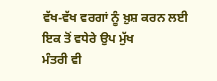ਵੱਖ-ਵੱਖ ਵਰਗਾਂ ਨੂੰ ਖ਼ੁਸ਼ ਕਰਨ ਲਈ ਇਕ ਤੋਂ ਵਧੇਰੇ ਉਪ ਮੁੱਖ
ਮੰਤਰੀ ਵੀ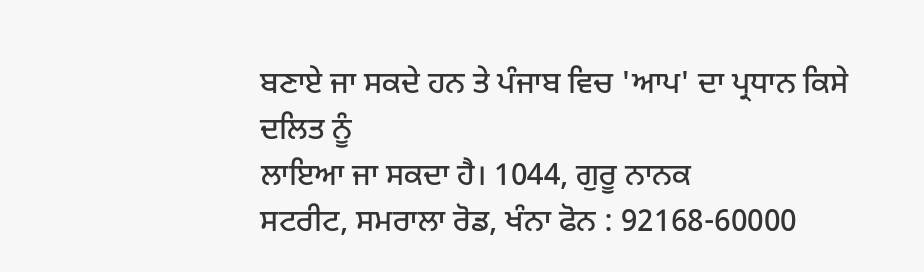ਬਣਾਏ ਜਾ ਸਕਦੇ ਹਨ ਤੇ ਪੰਜਾਬ ਵਿਚ 'ਆਪ' ਦਾ ਪ੍ਰਧਾਨ ਕਿਸੇ ਦਲਿਤ ਨੂੰ
ਲਾਇਆ ਜਾ ਸਕਦਾ ਹੈ। 1044, ਗੁਰੂ ਨਾਨਕ
ਸਟਰੀਟ, ਸਮਰਾਲਾ ਰੋਡ, ਖੰਨਾ ਫੋਨ : 92168-60000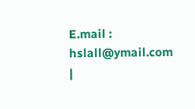E.mail :
hslall@ymail.com
|